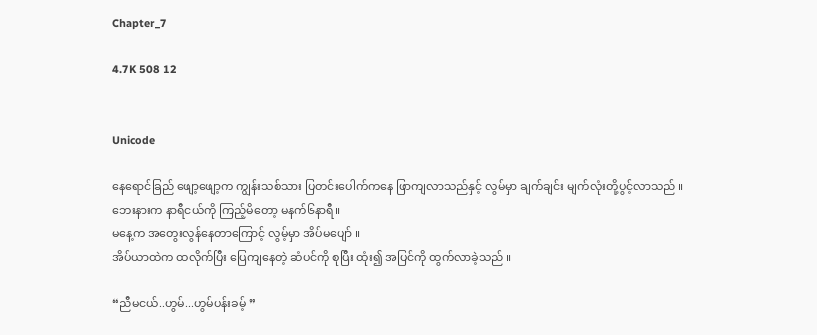Chapter_7

4.7K 508 12


Unicode

နေရောင်ခြည် ဖျော့ဖျော့က ကျွန်းသစ်သား ပြတင်းပေါက်ကနေ ဖြာကျလာသည်နှင့် လွမ်မှာ ချက်ချင်း မျက်လုံးတို့ပွင့်လာသည် ။
ဘေးနားက နာရီငယ်ကို ကြည့်မိတော့ မနက်၆နာရီ။
မနေ့က အတွေးလွန်နေတာကြောင့် လွမ့်မှာ အိပ်မပျော် ။
အိပ်ယာထဲက ထလိုက်ပြီး ပြေကျနေတဲ့ ဆံပင်ကို စုပြီး ထုံး၍ အပြင်ကို ထွက်လာခဲ့သည် ။

“ညီမငယ်..ဟွမ်...ဟွမ်ပန်းခမ့် ”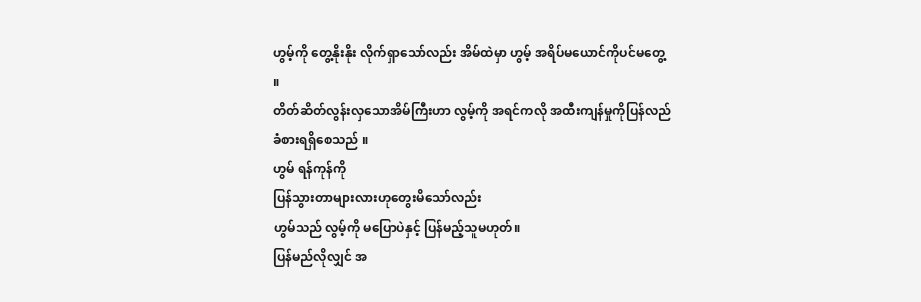ဟွမ့်ကို တွေ့နိုးနိုး လိုက်ရှာသော်လည်း အိမ်ထဲမှာ ဟွမ့် အရိပ်မယောင်ကိုပင်မတွေ့ ။
တိတ်ဆိတ်လွန်းလှသောအိမ်ကြီးဟာ လွမ့်ကို အရင်ကလို အထီးကျန်မှုကိုပြန်လည်ခံစားရရှိစေသည် ။
ဟွမ် ရန်ကုန်ကို
ပြန်သွားတာများလားဟုတွေးမိသော်လည်း
ဟွမ်သည် လွမ့်ကို မပြောပဲနှင့် ပြန်မည့်သူမဟုတ်။
ပြန်မည်လိုလျှင် အ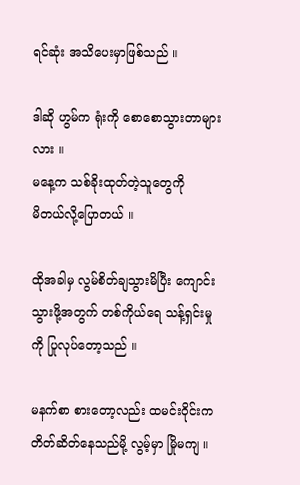ရင်ဆုံး အသိပေးမှာဖြစ်သည် ။

ဒါဆို ဟွမ်က ရုံးကို စောစောသွားတာများလား ။
မနေ့က သစ်ခိုးထုတ်တဲ့သူတွေကို
မိတယ်လို့ပြောတယ် ။

ထိုအခါမှ လွမ်စိတ်ချသွားမိပြီး ကျောင်းသွားဖို့အတွက် တစ်ကိုယ်ရေ သန့်ရှင်းမှုကို ပြုလုပ်တော့သည် ။

မနက်စာ စားတော့လည်း ထမင်းဝိုင်းက တိတ်ဆိတ်နေသည်မို့ လွမ့်မှာ မြိုမကျ ။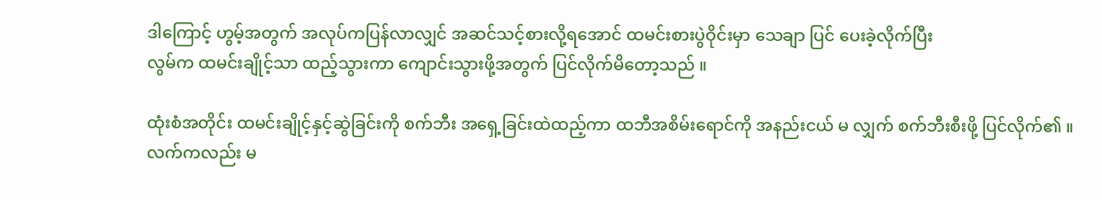ဒါကြောင့် ဟွမ့်အတွက် အလုပ်ကပြန်လာလျှင် အဆင်သင့်စားလို့ရအောင် ထမင်းစားပွဲဝိုင်းမှာ သေချာ ပြင် ပေးခဲ့လိုက်ပြီး
လွမ်က ‌ထမင်းချိုင့်သာ ထည့်သွားကာ ကျောင်းသွားဖို့အတွက် ပြင်လိုက်မိတော့သည် ။

ထုံးစံအတိုင်း ထမင်းချိုင့်နှင့်ဆွဲခြင်းကို စက်ဘီး အရှေ့ခြင်းထဲထည့်ကာ ထဘီအစိမ်းရောင်ကို အနည်းငယ် မ လျှက် စက်ဘီးစီးဖို့ ပြင်လိုက်၏ ။
လက်ကလည်း မ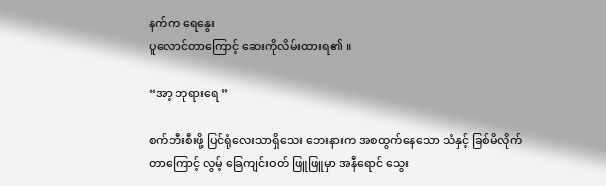နက်က ရေနွေး
ပူလောင်တာကြောင့် ဆေးကိုလိမ်းထားရ၏ ။

“အာ့ ဘုရားရေ ”

စက်ဘီးစီးဖို့ ပြင်ရုံလေးသာရှိသေး ဘေးနားက အစထွက်နေသော သံနှင့် ခြစ်မိလိုက်တာကြောင့် လွမ့် ခြေကျင်းဝတ် ဖြူဖြူမှာ အနီရောင် သွေး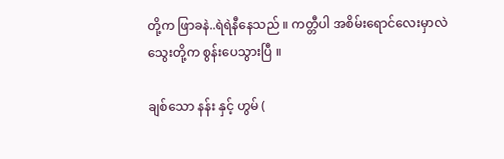တို့က ဖြာခနဲ..ရဲရဲနီနေသည် ။ ကတ္တီပါ အစိမ်းရောင်လေးမှာလဲ သွေးတို့က စွန်းပေသွားပြီ ။

ချစ်သော နန်း နှင့် ဟွမ် (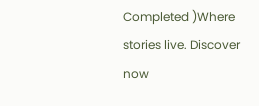Completed )Where stories live. Discover now